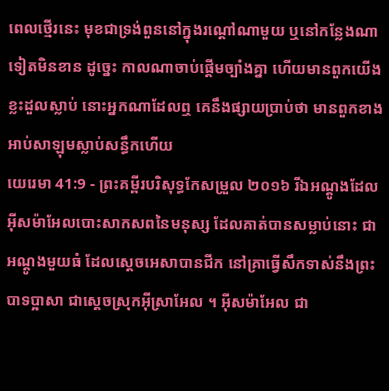ពេលថ្មើរនេះ មុខជាទ្រង់ពួននៅក្នុងរណ្តៅណាមួយ ឬនៅកន្លែងណាទៀតមិនខាន ដូច្នេះ កាលណាចាប់ផ្ដើមច្បាំងគ្នា ហើយមានពួកយើងខ្លះដួលស្លាប់ នោះអ្នកណាដែលឮ គេនឹងផ្សាយប្រាប់ថា មានពួកខាងអាប់សាឡុមស្លាប់សន្ធឹកហើយ
យេរេមា 41:9 - ព្រះគម្ពីរបរិសុទ្ធកែសម្រួល ២០១៦ រីឯអណ្ដូងដែលអ៊ីសម៉ាអែលបោះសាកសពនៃមនុស្ស ដែលគាត់បានសម្លាប់នោះ ជាអណ្ដូងមួយធំ ដែលស្តេចអេសាបានជីក នៅគ្រាធ្វើសឹកទាស់នឹងព្រះបាទប្អាសា ជាស្តេចស្រុកអ៊ីស្រាអែល ។ អ៊ីសម៉ាអែល ជា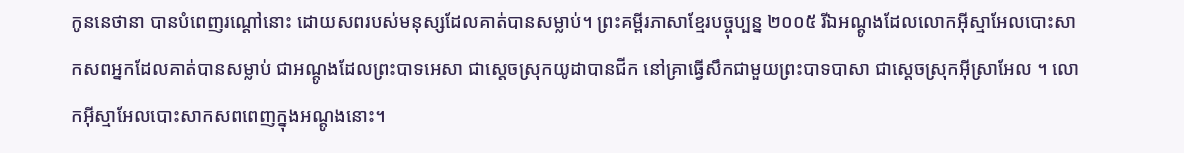កូននេថានា បានបំពេញរណ្តៅនោះ ដោយសពរបស់មនុស្សដែលគាត់បានសម្លាប់។ ព្រះគម្ពីរភាសាខ្មែរបច្ចុប្បន្ន ២០០៥ រីឯអណ្ដូងដែលលោកអ៊ីស្មាអែលបោះសាកសពអ្នកដែលគាត់បានសម្លាប់ ជាអណ្ដូងដែលព្រះបាទអេសា ជាស្ដេចស្រុកយូដាបានជីក នៅគ្រាធ្វើសឹកជាមួយព្រះបាទបាសា ជាស្ដេចស្រុកអ៊ីស្រាអែល ។ លោកអ៊ីស្មាអែលបោះសាកសពពេញក្នុងអណ្ដូងនោះ។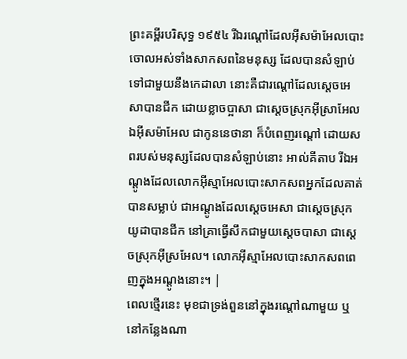ព្រះគម្ពីរបរិសុទ្ធ ១៩៥៤ រីឯរណ្តៅដែលអ៊ីសម៉ាអែលបោះចោលអស់ទាំងសាកសពនៃមនុស្ស ដែលបានសំឡាប់ទៅជាមួយនឹងកេដាលា នោះគឺជារណ្តៅដែលស្តេចអេសាបានជីក ដោយខ្លាចប្អាសា ជាស្តេចស្រុកអ៊ីស្រាអែល ឯអ៊ីសម៉ាអែល ជាកូននេថានា ក៏បំពេញរណ្តៅ ដោយសពរបស់មនុស្សដែលបានសំឡាប់នោះ អាល់គីតាប រីឯអណ្ដូងដែលលោកអ៊ីស្មាអែលបោះសាកសពអ្នកដែលគាត់បានសម្លាប់ ជាអណ្ដូងដែលស្តេចអេសា ជាស្ដេចស្រុកយូដាបានជីក នៅគ្រាធ្វើសឹកជាមួយស្តេចបាសា ជាស្ដេចស្រុកអ៊ីស្រអែល។ លោកអ៊ីស្មាអែលបោះសាកសពពេញក្នុងអណ្ដូងនោះ។ |
ពេលថ្មើរនេះ មុខជាទ្រង់ពួននៅក្នុងរណ្តៅណាមួយ ឬនៅកន្លែងណា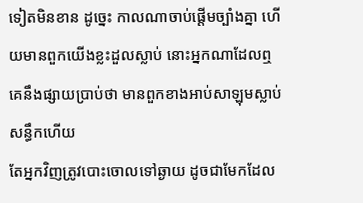ទៀតមិនខាន ដូច្នេះ កាលណាចាប់ផ្ដើមច្បាំងគ្នា ហើយមានពួកយើងខ្លះដួលស្លាប់ នោះអ្នកណាដែលឮ គេនឹងផ្សាយប្រាប់ថា មានពួកខាងអាប់សាឡុមស្លាប់សន្ធឹកហើយ
តែអ្នកវិញត្រូវបោះចោលទៅឆ្ងាយ ដូចជាមែកដែល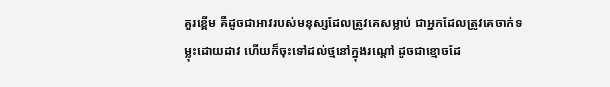គួរខ្ពើម គឺដូចជាអាវរបស់មនុស្សដែលត្រូវគេសម្លាប់ ជាអ្នកដែលត្រូវគេចាក់ទម្លុះដោយដាវ ហើយក៏ចុះទៅដល់ថ្មនៅក្នុងរណ្តៅ ដូចជាខ្មោចដែ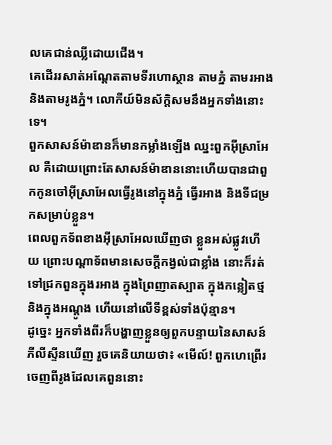លគេជាន់ឈ្លីដោយជើង។
គេដើររសាត់អណ្ដែតតាមទីរហោស្ថាន តាមភ្នំ តាមរអាង និងតាមរូងភ្នំ។ លោកីយ៍មិនស័ក្ដិសមនឹងអ្នកទាំងនោះទេ។
ពួកសាសន៍ម៉ាឌានក៏មានកម្លាំងឡើង ឈ្នះពួកអ៊ីស្រាអែល គឺដោយព្រោះតែសាសន៍ម៉ាឌាននោះហើយបានជាពួកកូនចៅអ៊ីស្រាអែលធ្វើរូងនៅក្នុងភ្នំ ធ្វើរអាង និងទីជម្រកសម្រាប់ខ្លួន។
ពេលពួកទ័ពខាងអ៊ីស្រាអែលឃើញថា ខ្លួនអស់ផ្លូវហើយ ព្រោះបណ្ដាទ័ពមានសេចក្ដីកង្វល់ជាខ្លាំង នោះក៏រត់ទៅជ្រកពួនក្នុងរអាង ក្នុងព្រៃញាតស្បាត ក្នុងកន្លៀតថ្ម និងក្នុងអណ្តូង ហើយនៅលើទីខ្ពស់ទាំងប៉ុន្មាន។
ដូច្នេះ អ្នកទាំងពីរក៏បង្ហាញខ្លួនឲ្យពួកបន្ទាយនៃសាសន៍ភីលីស្ទីនឃើញ រួចគេនិយាយថា៖ «មើល៍! ពួកហេព្រើរចេញពីរូងដែលគេពួននោះ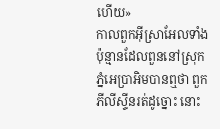ហើយ»
កាលពួកអ៊ីស្រាអែលទាំងប៉ុន្មានដែលពួននៅស្រុកភ្នំអេប្រាអិមបានឮថា ពួកភីលីស្ទីនរត់ដូច្នោះ នោះ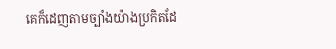គេក៏ដេញតាមច្បាំងយ៉ាងប្រកិតដែ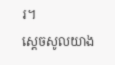រ។
ស្ដេចសូលយាង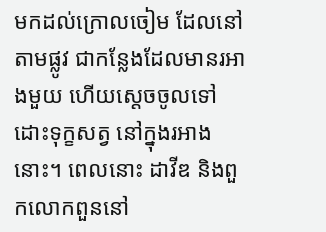មកដល់ក្រោលចៀម ដែលនៅតាមផ្លូវ ជាកន្លែងដែលមានរអាងមួយ ហើយស្ដេចចូលទៅដោះទុក្ខសត្វ នៅក្នុងរអាងនោះ។ ពេលនោះ ដាវីឌ និងពួកលោកពួននៅ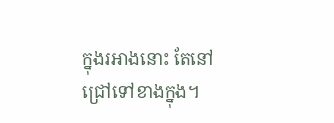ក្នុងរអាងនោះ តែនៅជ្រៅទៅខាងក្នុង។